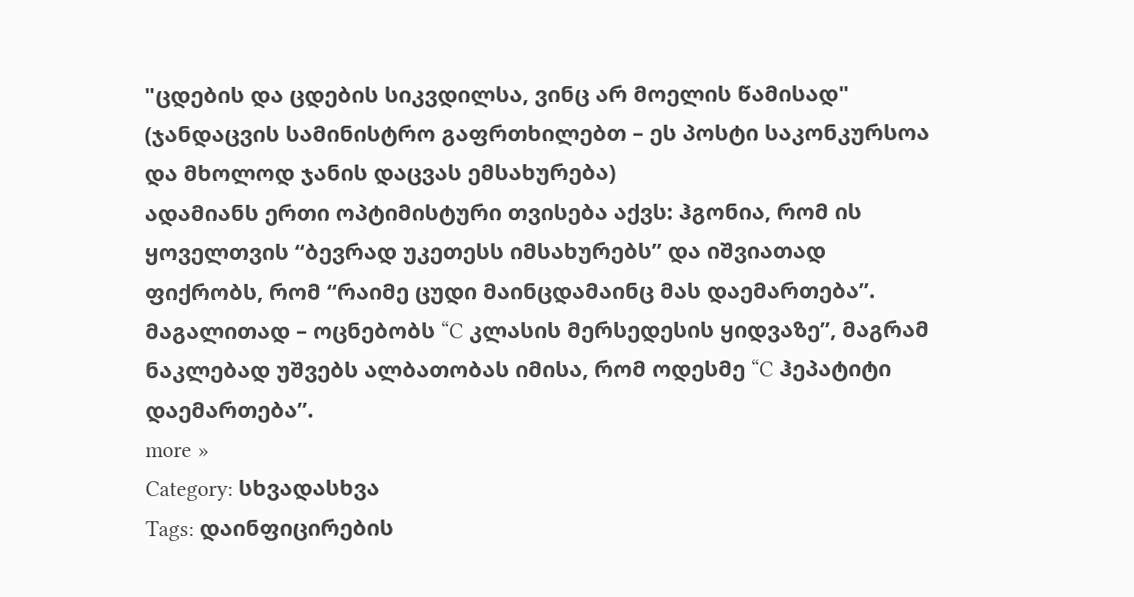"ცდების და ცდების სიკვდილსა, ვინც არ მოელის წამისად"
(ჯანდაცვის სამინისტრო გაფრთხილებთ – ეს პოსტი საკონკურსოა და მხოლოდ ჯანის დაცვას ემსახურება)
ადამიანს ერთი ოპტიმისტური თვისება აქვს: ჰგონია, რომ ის ყოველთვის “ბევრად უკეთესს იმსახურებს” და იშვიათად ფიქრობს, რომ “რაიმე ცუდი მაინცდამაინც მას დაემართება”. მაგალითად – ოცნებობს “C კლასის მერსედესის ყიდვაზე”, მაგრამ ნაკლებად უშვებს ალბათობას იმისა, რომ ოდესმე “C ჰეპატიტი დაემართება”.
more »
Category: სხვადასხვა
Tags: დაინფიცირების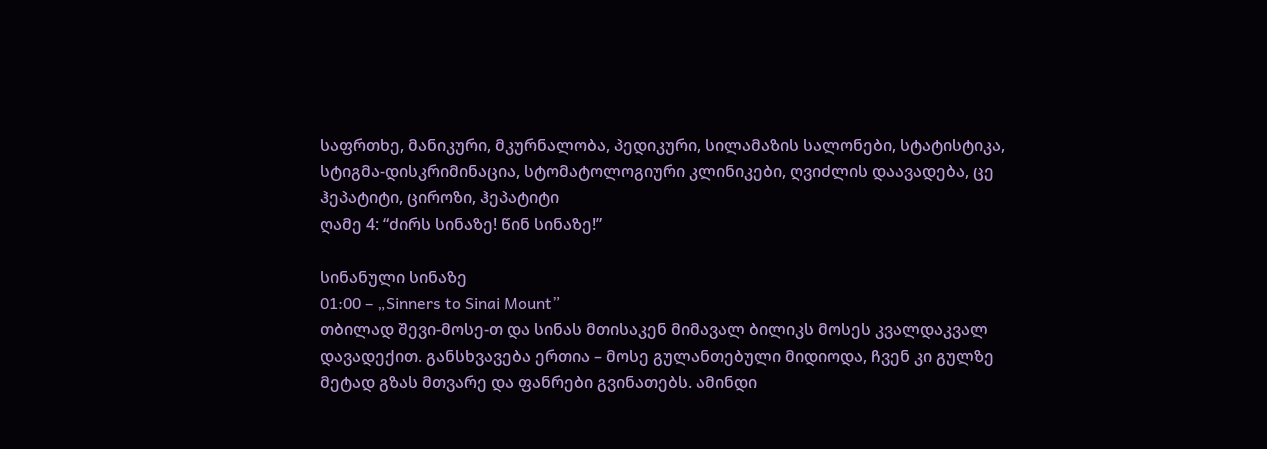საფრთხე, მანიკური, მკურნალობა, პედიკური, სილამაზის სალონები, სტატისტიკა, სტიგმა-დისკრიმინაცია, სტომატოლოგიური კლინიკები, ღვიძლის დაავადება, ცე ჰეპატიტი, ციროზი, ჰეპატიტი
ღამე 4: “ძირს სინაზე! წინ სინაზე!”

სინანული სინაზე
01:00 – „Sinners to Sinai Mount”
თბილად შევი-მოსე-თ და სინას მთისაკენ მიმავალ ბილიკს მოსეს კვალდაკვალ დავადექით. განსხვავება ერთია – მოსე გულანთებული მიდიოდა, ჩვენ კი გულზე მეტად გზას მთვარე და ფანრები გვინათებს. ამინდი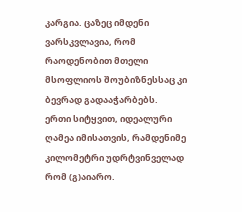კარგია. ცაზეც იმდენი ვარსკვლავია, რომ რაოდენობით მთელი მსოფლიოს შოუბიზნესსაც კი ბევრად გადააჭარბებს.
ერთი სიტყვით, იდეალური ღამეა იმისათვის, რამდენიმე კილომეტრი უდრტვინველად რომ (გ)აიარო.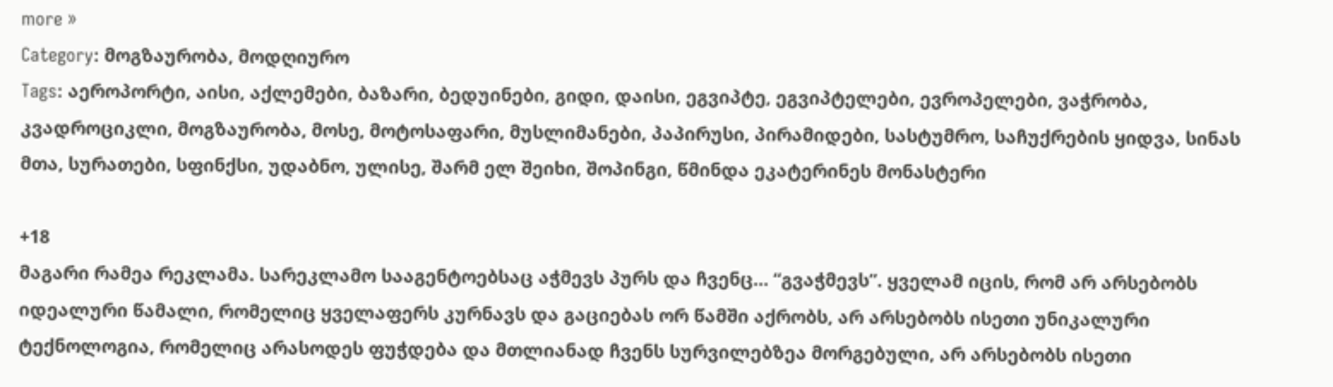more »
Category: მოგზაურობა, მოდღიურო
Tags: აეროპორტი, აისი, აქლემები, ბაზარი, ბედუინები, გიდი, დაისი, ეგვიპტე, ეგვიპტელები, ევროპელები, ვაჭრობა, კვადროციკლი, მოგზაურობა, მოსე, მოტოსაფარი, მუსლიმანები, პაპირუსი, პირამიდები, სასტუმრო, საჩუქრების ყიდვა, სინას მთა, სურათები, სფინქსი, უდაბნო, ულისე, შარმ ელ შეიხი, შოპინგი, წმინდა ეკატერინეს მონასტერი

+18
მაგარი რამეა რეკლამა. სარეკლამო სააგენტოებსაც აჭმევს პურს და ჩვენც… “გვაჭმევს”. ყველამ იცის, რომ არ არსებობს იდეალური წამალი, რომელიც ყველაფერს კურნავს და გაციებას ორ წამში აქრობს, არ არსებობს ისეთი უნიკალური ტექნოლოგია, რომელიც არასოდეს ფუჭდება და მთლიანად ჩვენს სურვილებზეა მორგებული, არ არსებობს ისეთი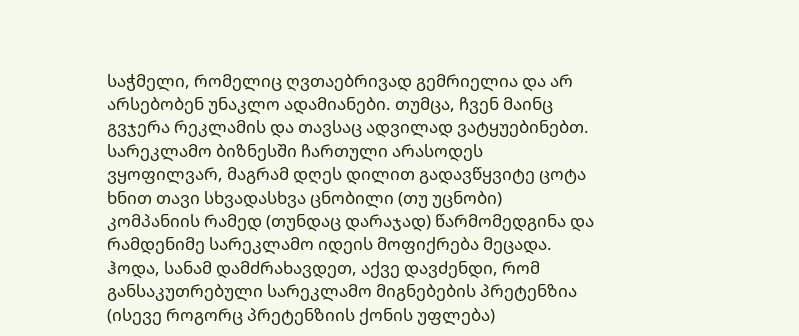საჭმელი, რომელიც ღვთაებრივად გემრიელია და არ არსებობენ უნაკლო ადამიანები. თუმცა, ჩვენ მაინც გვჯერა რეკლამის და თავსაც ადვილად ვატყუებინებთ.
სარეკლამო ბიზნესში ჩართული არასოდეს ვყოფილვარ, მაგრამ დღეს დილით გადავწყვიტე ცოტა ხნით თავი სხვადასხვა ცნობილი (თუ უცნობი) კომპანიის რამედ (თუნდაც დარაჯად) წარმომედგინა და რამდენიმე სარეკლამო იდეის მოფიქრება მეცადა. ჰოდა, სანამ დამძრახავდეთ, აქვე დავძენდი, რომ განსაკუთრებული სარეკლამო მიგნებების პრეტენზია (ისევე როგორც პრეტენზიის ქონის უფლება)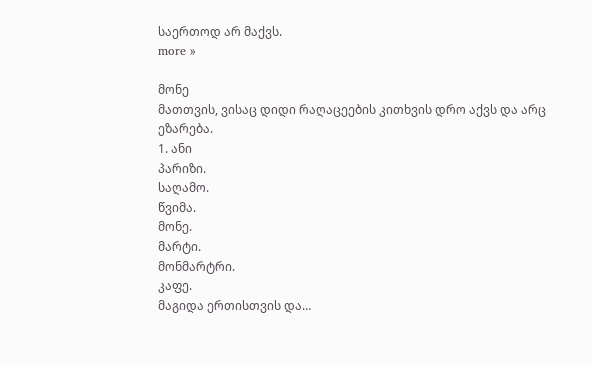საერთოდ არ მაქვს.
more »

მონე
მათთვის, ვისაც დიდი რაღაცეების კითხვის დრო აქვს და არც ეზარება.
1. ანი
პარიზი.
საღამო.
წვიმა.
მონე.
მარტი.
მონმარტრი.
კაფე.
მაგიდა ერთისთვის და…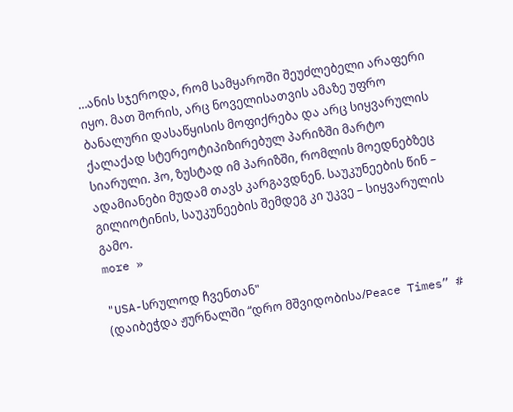…ანის სჯეროდა, რომ სამყაროში შეუძლებელი არაფერი იყო. მათ შორის, არც ნოველისათვის ამაზე უფრო ბანალური დასაწყისის მოფიქრება და არც სიყვარულის ქალაქად სტერეოტიპიზირებულ პარიზში მარტო სიარული. ჰო, ზუსტად იმ პარიზში, რომლის მოედნებზეც ადამიანები მუდამ თავს კარგავდნენ. საუკუნეების წინ – გილიოტინის, საუკუნეების შემდეგ კი უკვე – სიყვარულის გამო.
more »

"USA-სრულოდ ჩვენთან"
(დაიბეჭდა ჟურნალში “დრო მშვიდობისა/Peace Times” #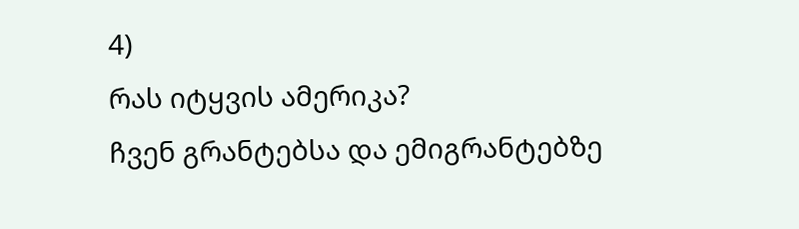4)
რას იტყვის ამერიკა?
ჩვენ გრანტებსა და ემიგრანტებზე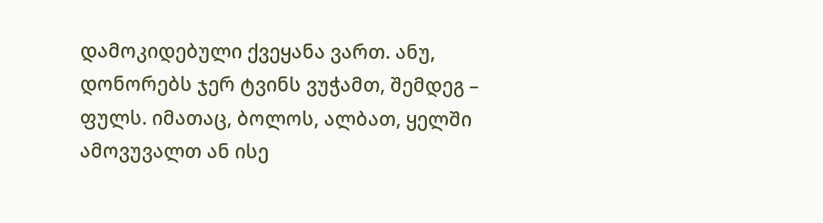დამოკიდებული ქვეყანა ვართ. ანუ, დონორებს ჯერ ტვინს ვუჭამთ, შემდეგ – ფულს. იმათაც, ბოლოს, ალბათ, ყელში ამოვუვალთ ან ისე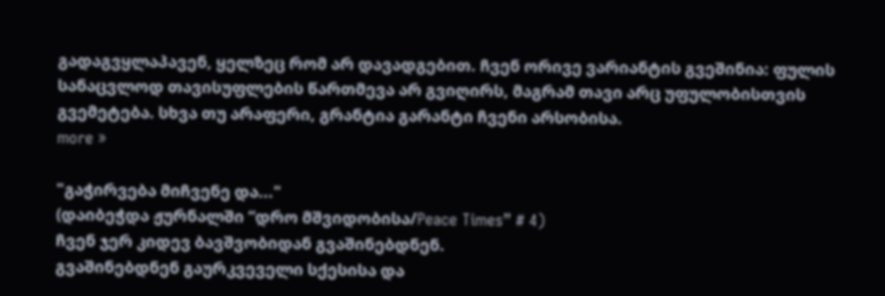გადაგვყლაპავენ, ყელზეც რომ არ დავადგებით. ჩვენ ორივე ვარიანტის გვეშინია: ფულის სანაცვლოდ თავისუფლების წართმევა არ გვიღირს, მაგრამ თავი არც უფულობისთვის გვემეტება. სხვა თუ არაფერი, გრანტია გარანტი ჩვენი არსობისა.
more »

"გაჭირვება მიჩვენე და..."
(დაიბეჭდა ჟურნალში “დრო მშვიდობისა/Peace Times” # 4)
ჩვენ ჯერ კიდევ ბავშვობიდან გვაშინებდნენ.
გვაშინებდნენ გაურკვეველი სქესისა და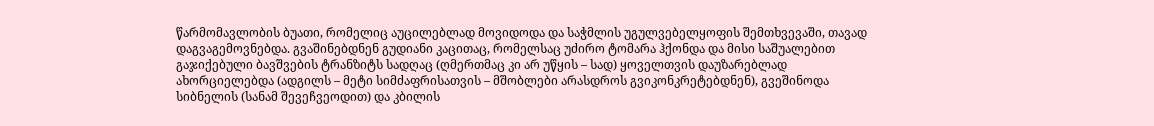წარმომავლობის ბუათი, რომელიც აუცილებლად მოვიდოდა და საჭმლის უგულვებელყოფის შემთხვევაში, თავად დაგვაგემოვნებდა. გვაშინებდნენ გუდიანი კაცითაც, რომელსაც უძირო ტომარა ჰქონდა და მისი საშუალებით გაჯიქებული ბავშვების ტრანზიტს სადღაც (ღმერთმაც კი არ უწყის – სად) ყოველთვის დაუზარებლად ახორციელებდა (ადგილს – მეტი სიმძაფრისათვის – მშობლები არასდროს გვიკონკრეტებდნენ), გვეშინოდა სიბნელის (სანამ შევეჩვეოდით) და კბილის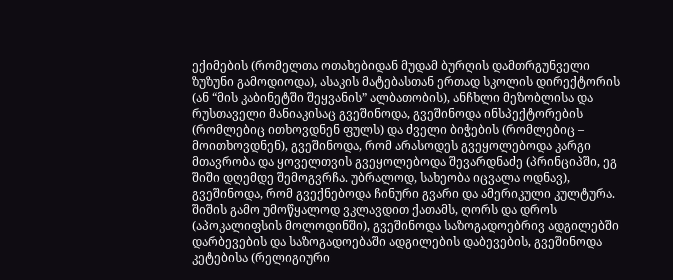ექიმების (რომელთა ოთახებიდან მუდამ ბურღის დამთრგუნველი ზუზუნი გამოდიოდა), ასაკის მატებასთან ერთად სკოლის დირექტორის (ან “მის კაბინეტში შეყვანის” ალბათობის), ანჩხლი მეზობლისა და რუსთაველი მანიაკისაც გვეშინოდა, გვეშინოდა ინსპექტორების (რომლებიც ითხოვდნენ ფულს) და ძველი ბიჭების (რომლებიც – მოითხოვდნენ), გვეშინოდა, რომ არასოდეს გვეყოლებოდა კარგი მთავრობა და ყოველთვის გვეყოლებოდა შევარდნაძე (პრინციპში, ეგ შიში დღემდე შემოგვრჩა. უბრალოდ, სახეობა იცვალა ოდნავ), გვეშინოდა, რომ გვექნებოდა ჩინური გვარი და ამერიკული კულტურა. შიშის გამო უმოწყალოდ ვკლავდით ქათამს, ღორს და დროს (აპოკალიფსის მოლოდინში), გვეშინოდა საზოგადოებრივ ადგილებში დარბევების და საზოგადოებაში ადგილების დაბევების, გვეშინოდა კეტებისა (რელიგიური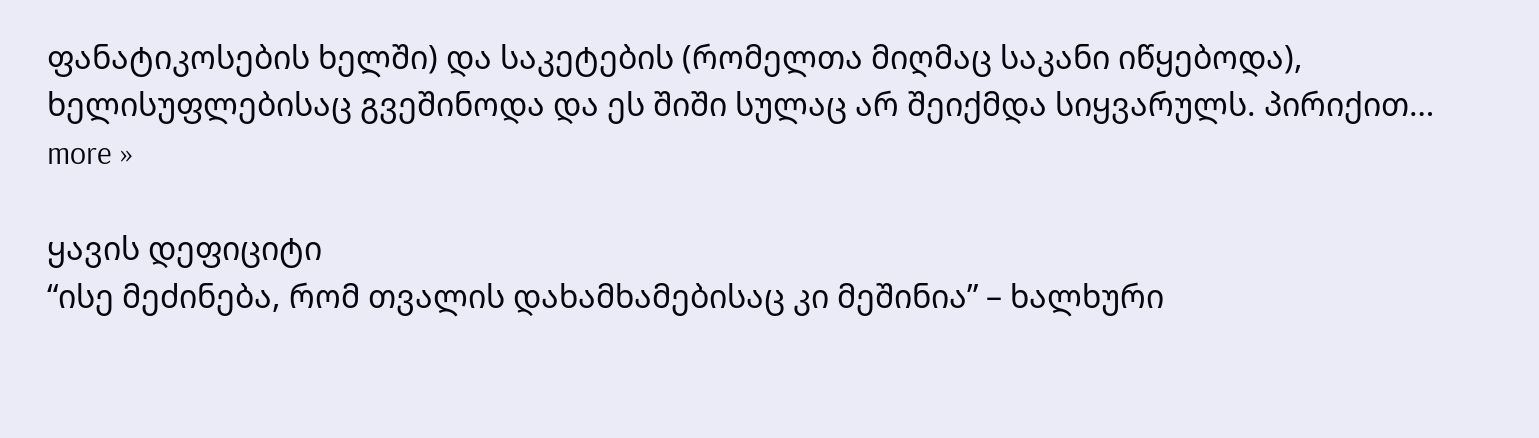ფანატიკოსების ხელში) და საკეტების (რომელთა მიღმაც საკანი იწყებოდა), ხელისუფლებისაც გვეშინოდა და ეს შიში სულაც არ შეიქმდა სიყვარულს. პირიქით…
more »

ყავის დეფიციტი
“ისე მეძინება, რომ თვალის დახამხამებისაც კი მეშინია” – ხალხური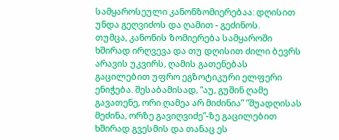სამყაროსეული კანონზომიერებაა: დღისით უნდა გეღვიძოს და ღამით - გეძინოს.
თუმცა, კანონის ზომიერება სამყაროში ხშირად ირღვევა და თუ დღისით ძილი ბევრს არავის უკვირს, ღამის გათენებას გაცილებით უფრო ეგზოტიკური ელფერი ენიჭება. შესაბამისად, “აუ, გუშინ ღამე გავათენე, ორი ღამეა არ მიძინია” “შუადღისას მეძინა, ორზე გავიღვიძე”-ზე გაცილებით ხშირად გვესმის და თანაც ეს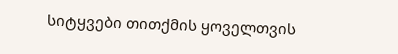სიტყვები თითქმის ყოველთვის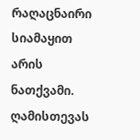რაღაცნაირი სიამაყით არის ნათქვამი. ღამისთევას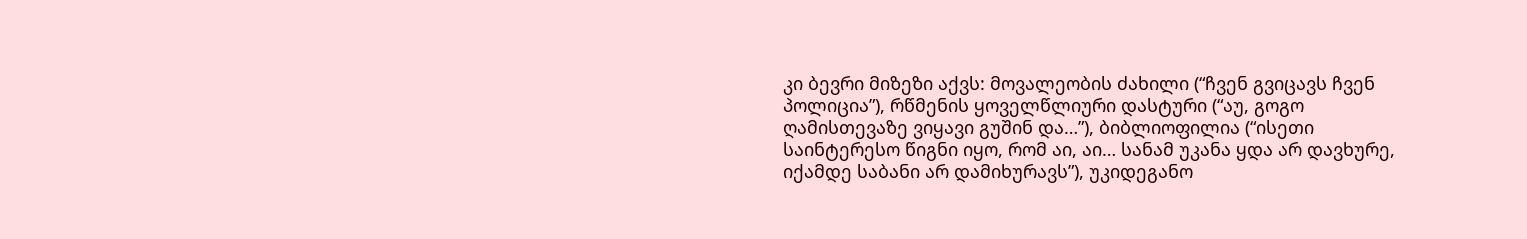კი ბევრი მიზეზი აქვს: მოვალეობის ძახილი (“ჩვენ გვიცავს ჩვენ პოლიცია”), რწმენის ყოველწლიური დასტური (“აუ, გოგო ღამისთევაზე ვიყავი გუშინ და…”), ბიბლიოფილია (“ისეთი საინტერესო წიგნი იყო, რომ აი, აი… სანამ უკანა ყდა არ დავხურე, იქამდე საბანი არ დამიხურავს”), უკიდეგანო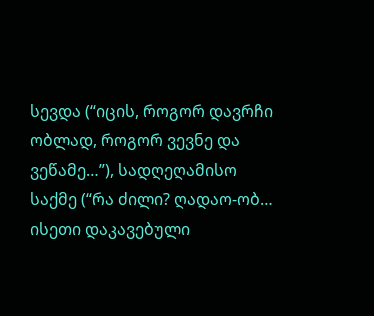სევდა (“იცის, როგორ დავრჩი ობლად, როგორ ვევნე და ვეწამე…”), სადღეღამისო საქმე (“რა ძილი? ღადაო-ობ… ისეთი დაკავებული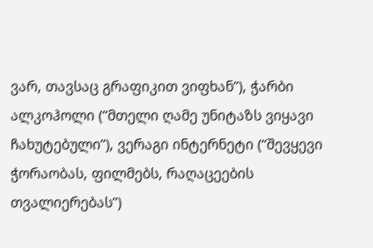ვარ, თავსაც გრაფიკით ვიფხან”), ჭარბი ალკოჰოლი (“მთელი ღამე უნიტაზს ვიყავი ჩახუტებული”), ვერაგი ინტერნეტი (“შევყევი ჭორაობას, ფილმებს, რაღაცეების თვალიერებას”)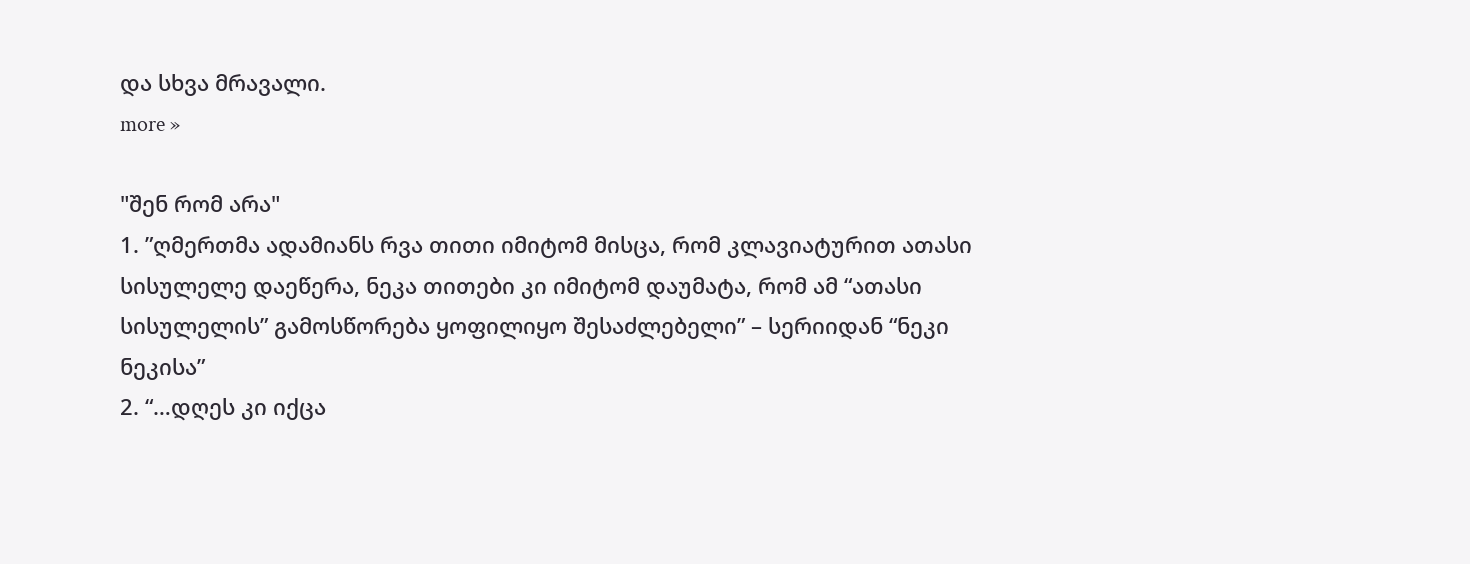და სხვა მრავალი.
more »

"შენ რომ არა"
1. ”ღმერთმა ადამიანს რვა თითი იმიტომ მისცა, რომ კლავიატურით ათასი სისულელე დაეწერა, ნეკა თითები კი იმიტომ დაუმატა, რომ ამ “ათასი სისულელის” გამოსწორება ყოფილიყო შესაძლებელი” – სერიიდან “ნეკი ნეკისა”
2. “…დღეს კი იქცა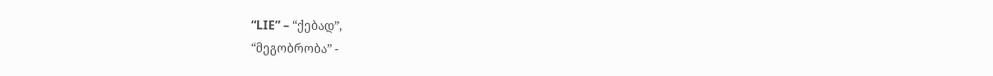“LIE” – “ქებად”,
“მეგობრობა” -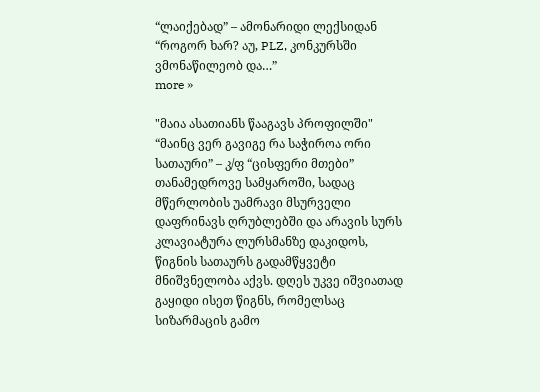“ლაიქებად” – ამონარიდი ლექსიდან “როგორ ხარ? აუ, PLZ, კონკურსში ვმონაწილეობ და…”
more »

"მაია ასათიანს წააგავს პროფილში"
“მაინც ვერ გავიგე რა საჭიროა ორი სათაური” – კ/ფ “ცისფერი მთები”
თანამედროვე სამყაროში, სადაც მწერლობის უამრავი მსურველი დაფრინავს ღრუბლებში და არავის სურს კლავიატურა ლურსმანზე დაკიდოს, წიგნის სათაურს გადამწყვეტი მნიშვნელობა აქვს. დღეს უკვე იშვიათად გაყიდი ისეთ წიგნს, რომელსაც სიზარმაცის გამო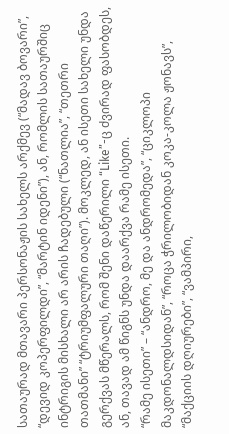სათაურად მთავარი პერსონაჟის სახელს არქმევ (“მადავ ბოვარი”, “დევიდ კოპერფილდი”, “მარტინ იდენი”), ან, რომლის სათაურშიც ინტრიგის მისხალი არ არის ჩადებული (“ნათლია”, “თეთრი თათმანი” “ტრიუმფალური თაღი”). მოკლედ, ან ისეთი სახელი უნდა გერქვას მწერალს, რომ შენი დაწერილი “Like”-ც ძვირად ფასობდეს, ან, თავად ამ წიგნს უნდა დაარქვა რამე ისეთი.
“რამე ისეთი” – “ანდრო, მე და ანდრომედა”, “ციკლოპი მაკდონალდსიდან”, “როცა ჭრილობიდან კოკა-კოლა ჟონავს”, “მაქციის დღიურები”, “ვამპირი,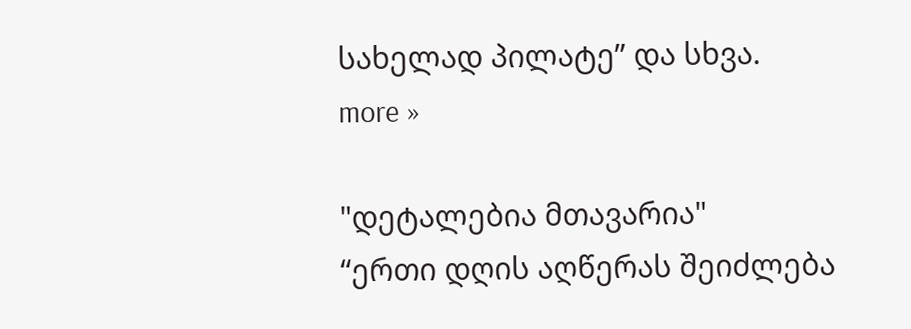სახელად პილატე” და სხვა.
more »

"დეტალებია მთავარია"
“ერთი დღის აღწერას შეიძლება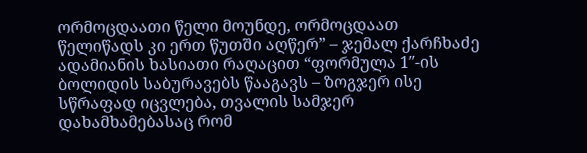ორმოცდაათი წელი მოუნდე, ორმოცდაათ წელიწადს კი ერთ წუთში აღწერ” – ჯემალ ქარჩხაძე
ადამიანის ხასიათი რაღაცით “ფორმულა 1″-ის ბოლიდის საბურავებს წააგავს – ზოგჯერ ისე სწრაფად იცვლება, თვალის სამჯერ დახამხამებასაც რომ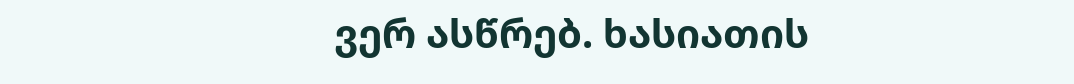ვერ ასწრებ. ხასიათის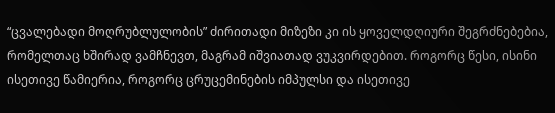“ცვალებადი მოღრუბლულობის” ძირითადი მიზეზი კი ის ყოველდღიური შეგრძნებებია, რომელთაც ხშირად ვამჩნევთ, მაგრამ იშვიათად ვუკვირდებით. როგორც წესი, ისინი ისეთივე წამიერია, როგორც ცრუცემინების იმპულსი და ისეთივე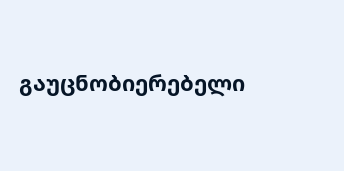გაუცნობიერებელი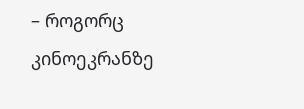– როგორც კინოეკრანზე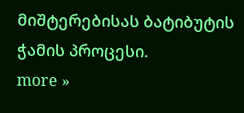მიშტერებისას ბატიბუტის ჭამის პროცესი.
more »